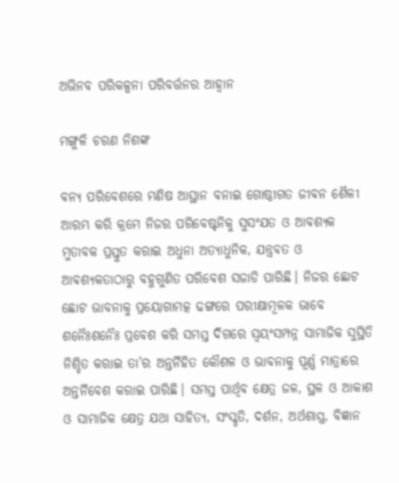ଅଭିନବ ପରିକଳ୍ପନା ପରିବର୍ତ୍ତନର ଆହ୍ବାନ

ମଙ୍ଗୁଳି ଚରଣ ନିଶଙ୍କ

ବନ୍ୟ ପରିବେଶରେ ମଣିଷ ଆସ୍ଥାନ ବନାଇ ଗୋଷ୍ଠୀଗତ ଜୀବନ ଶୈଳୀ ଆରମ୍ଭ କରି କ୍ରମେ ନିଜର ପରିବେଷ୍ଟନିକୁ ସୁସଂଯତ ଓ ଆବଶ୍ୟକ ମୁତାବକ ପ୍ରସ୍ତୁତ କରାଇ ଅଧୁନା ଅତ୍ୟାଧୁନିକ, ଯନ୍ତ୍ରବତ ଓ ଆବଶ୍ୟକତାଠାରୁ ବହୁଗୁଣିତ ପରିବେଶ ସଜାଡି ପାରିଛି। ନିଜର ଛୋଟ ଛୋଟ ଭାବନାକୁ ପ୍ରୟୋଗାମତ୍କ ଢଙ୍ଗରେ ପରୀକ୍ଷାମୂଳକ ଭାବେ ଶନୈଃଶନୈଃ ପ୍ରବେଶ କରି ସମସ୍ତ ଦିଗରେ ସ୍ବୟଂସମ୍ପନ୍ନ ସାମାଜିକ ସୁସ୍ଥିତି ନିଶ୍ଚିତ କରାଇ ତା’ର ଅନ୍ତର୍ନିହିତ କୌଶଳ ଓ ଭାବନାକୁ ପୂର୍ଣ୍ଣ ମାତ୍ରାରେ ଅନ୍ତର୍ନିବେଶ କରାଇ ପାରିଛି। ସମସ୍ତ ପାର୍ଥିବ କ୍ଷେତ୍ର ଜଳ, ସ୍ଥଳ ଓ ଆକାଶ ଓ ସାମାଜିକ କ୍ଷେତ୍ର ଯଥା ସାହିତ୍ୟ, ସଂସ୍କୃତି, ଦର୍ଶନ, ଅର୍ଥଶାସ୍ତ୍ର, ବିଜ୍ଞାନ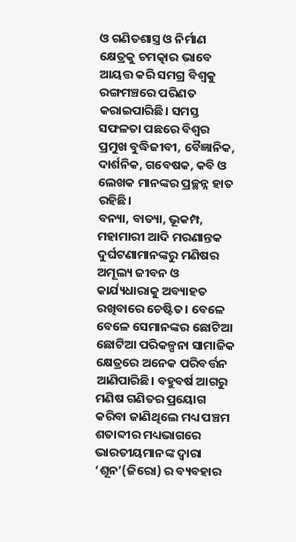ଓ ଗଣିତଶାସ୍ତ୍ର ଓ ନିର୍ମାଣ କ୍ଷେତ୍ରକୁ ଚମତ୍କାର ଭାବେ ଆୟତ୍ତ କରି ସମଗ୍ର ବିଶ୍ୱକୁ ରଙ୍ଗମଞ୍ଚରେ ପରିଣତ କରାଇପାରିଛି। ସମସ୍ତ ସଫଳତା ପଛରେ ବିଶ୍ୱର ପ୍ରମୁଖ ବୁଦ୍ଧିଜୀବୀ, ବୈଜ୍ଞାନିକ, ଦାର୍ଶନିକ, ଗବେଷକ, କବି ଓ ଲେଖକ ମାନଙ୍କର ପ୍ରଚ୍ଛନ୍ନ ହାତ ରହିଛି।
ବନ୍ୟା, ବାତ୍ୟା, ଭୂକମ୍ପ, ମହାମାରୀ ଆଦି ମରଣାନ୍ତକ ଦୁର୍ଘଟଣାମାନଙ୍କରୁ ମଣିଷର ଅମୂଲ୍ୟ ଜୀବନ ଓ କାର୍ଯ୍ୟଧାରାକୁ ଅବ୍ୟାହତ ରଖିବାରେ ଚେଷ୍ଟିତ। ବେଳେ ବେଳେ ସେମାନଙ୍କର ଛୋଟିଆ ଛୋଟିଆ ପରିକଳ୍ପନା ସାମାଜିକ କ୍ଷେତ୍ରରେ ଅନେକ ପରିବର୍ତ୍ତନ ଆଣିପାରିଛି। ବହୁବର୍ଷ ଆଗରୁ ମଣିଷ ଗଣିତର ପ୍ରୟୋଗ କରିବା ଜାଣିଥିଲେ ମଧ୍ୟ ପଞ୍ଚମ ଶତାବ୍ଦୀର ମଧ୍ୟଭାଗରେ ଭାରତୀୟମାନଙ୍କ ଦ୍ୱାରା ‘ଶୂନ’(ଜିରୋ) ର ବ୍ୟବହାର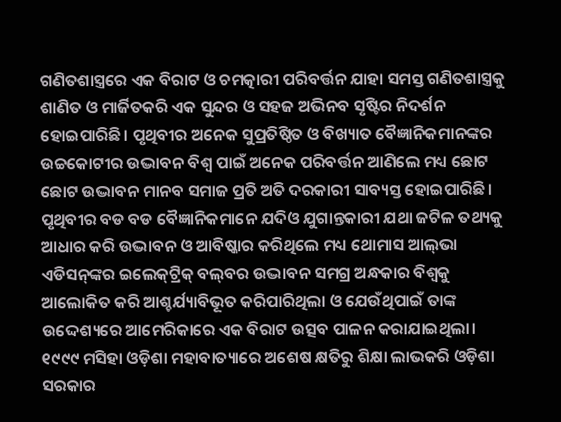ଗଣିତଶାସ୍ତ୍ରରେ ଏକ ବିରାଟ ଓ ଚମତ୍କାରୀ ପରିବର୍ତ୍ତନ ଯାହା ସମସ୍ତ ଗଣିତଶାସ୍ତ୍ରକୁ ଶାଣିତ ଓ ମାର୍ଜିତକରି ଏକ ସୁନ୍ଦର ଓ ସହଜ ଅଭିନବ ସୃଷ୍ଟିର ନିଦର୍ଶନ ହୋଇପାରିଛି। ପୃଥିବୀର ଅନେକ ସୁପ୍ରତିଷ୍ଠିତ ଓ ବିଖ୍ୟାତ ବୈଜ୍ଞାନିକମାନଙ୍କର ଉଚ୍ଚକୋଟୀର ଉଦ୍ଭାବନ ବିଶ୍ୱ ପାଇଁ ଅନେକ ପରିବର୍ତ୍ତନ ଆଣିଲେ ମଧ୍ୟ ଛୋଟ ଛୋଟ ଉଦ୍ଭାବନ ମାନବ ସମାଜ ପ୍ରତି ଅତି ଦରକାରୀ ସାବ୍ୟସ୍ତ ହୋଇପାରିଛି। ପୃଥିବୀର ବଡ ବଡ ବୈଜ୍ଞାନିକମାନେ ଯଦିଓ ଯୁଗାନ୍ତକାରୀ ଯଥା ଜଟିଳ ତଥ୍ୟକୁ ଆଧାର କରି ଉଦ୍ଭାବନ ଓ ଆବିଷ୍କାର କରିଥିଲେ ମଧ୍ୟ ଥୋମାସ ଆଲ୍‌ଭା ଏଡିସନ୍‌ଙ୍କର ଇଲେକ୍‌ଟ୍ରିକ୍‌ ବଲ୍‌ବର ଉଦ୍ଭାବନ ସମଗ୍ର ଅନ୍ଧକାର ବିଶ୍ୱକୁ ଆଲୋକିତ କରି ଆଶ୍ଚର୍ଯ୍ୟାବିଭୂତ କରିପାରିଥିଲା ଓ ଯେଉଁଥିପାଇଁ ତାଙ୍କ ଉଦ୍ଦେଶ୍ୟରେ ଆମେରିକାରେ ଏକ ବିରାଟ ଉତ୍ସବ ପାଳନ କରାଯାଇଥିଲା। ୧୯୯୯ ମସିହା ଓଡ଼ିଶା ମହାବାତ୍ୟାରେ ଅଶେଷ କ୍ଷତିରୁ ଶିକ୍ଷା ଲାଭକରି ଓଡ଼ିଶା ସରକାର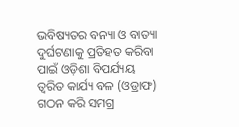ଭବିଷ୍ୟତର ବନ୍ୟା ଓ ବାତ୍ୟା ଦୁର୍ଘଟଣାକୁ ପ୍ରତିହତ କରିବା ପାଇଁ ଓଡ଼ିଶା ବିପର୍ଯ୍ୟୟ ତ୍ୱରିତ କାର୍ଯ୍ୟ ବଳ (ଓଡ୍ରାଫ) ଗଠନ କରି ସମଗ୍ର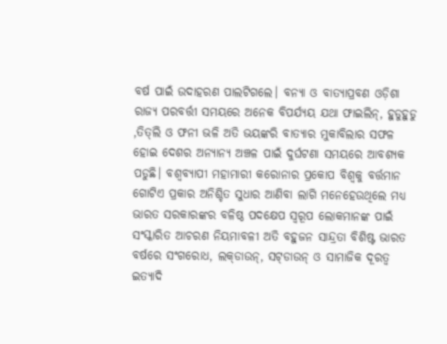ବର୍ଷ ପାଇଁ ଉଦାହରଣ ପାଲଟିଗଲେ। ବନ୍ୟା ଓ ବାତ୍ୟାପ୍ରବଣ ଓଡ଼ିଶା ରାଜ୍ୟ ପରବର୍ତ୍ତୀ ସମୟରେ ଅନେକ ବିପର୍ଯ୍ୟୟ ଯଥା ଫାଇଲିନ୍‌, ହୁଡୁହୁଡୁ ,ତିତ୍‌ଲି ଓ ଫନୀ ଭଳି ଅତି ଭୟଙ୍କରି ବାତ୍ୟାର ମୁକାବିଲାର ସଫଳ ହୋଇ ଦେଶର ଅନ୍ୟାନ୍ୟ ଅଞ୍ଚଳ ପାଇଁ ଦୁର୍ଘଟଣା ସମୟରେ ଆବଶ୍ୟକ ପଡୁଛି। ବଶ୍ୱବ୍ୟାପୀ ମହାମାରୀ କରୋନାର ପ୍ରକୋପ ବିଶ୍ୱକୁ ବର୍ତ୍ତମାନ ଗୋଟିଏ ପ୍ରକାର ଅନିଶ୍ଚିତ ସୁଧାର ଆଣିବା ଲାଗି ମନେହେଉଥିଲେ ମଧ୍ୟ ଭାରତ ସରକାରଙ୍କର ବଳିଷ୍ଠ ପଦକ୍ଷେପ ସ୍ବରୂପ ଲୋକମାନଙ୍କ ପାଇଁ ସଂସ୍କାରିତ ଆଚରଣ ନିୟମାବଳୀ ଅତି ବହୁଜନ ସାନ୍ଦ୍ରତା ବିଶିଷ୍ଟ ଭାରତ ବର୍ଷରେ ସଂଗରୋଧ, ଲକ୍‌ଡାଉନ୍‌, ସଟ୍‌ଡାଉନ୍‌ ଓ ସାମାଜିକ ଦୂରତ୍ୱ ଇତ୍ୟାଦି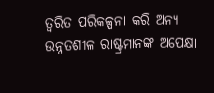ତ୍ୱରିତ ପରିକଳ୍ପନା କରି ଅନ୍ୟ ଉନ୍ନତଶୀଳ ରାଷ୍ଟ୍ରମାନଙ୍କ ଅପେକ୍ଷା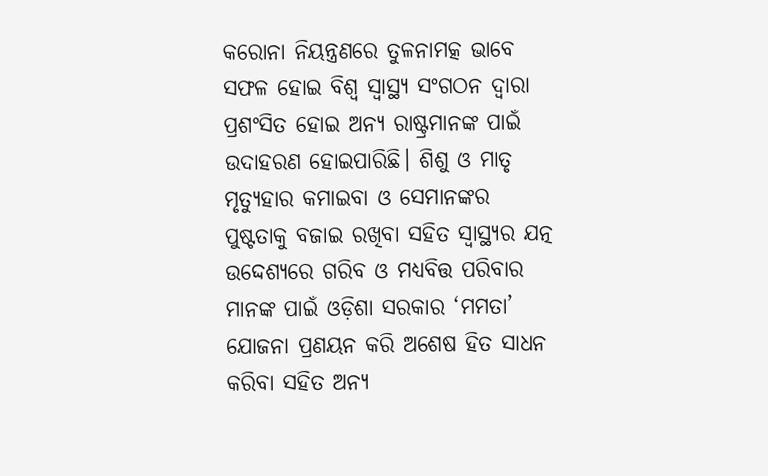କରୋନା ନିୟନ୍ତ୍ରଣରେ ତୁଳନାମତ୍କ ଭାବେ ସଫଳ ହୋଇ ବିଶ୍ୱ ସ୍ବାସ୍ଥ୍ୟ ସଂଗଠନ ଦ୍ୱାରା ପ୍ରଶଂସିତ ହୋଇ ଅନ୍ୟ ରାଷ୍ଟ୍ରମାନଙ୍କ ପାଇଁ ଉଦାହରଣ ହୋଇପାରିଛି। ଶିଶୁ ଓ ମାତୃ ମୃତ୍ୟୁହାର କମାଇବା ଓ ସେମାନଙ୍କର ପୁଷ୍ଟତାକୁ ବଜାଇ ରଖିବା ସହିତ ସ୍ବାସ୍ଥ୍ୟର ଯତ୍ନ ଉଦ୍ଦେଶ୍ୟରେ ଗରିବ ଓ ମଧ୍ୟବିତ୍ତ ପରିବାର ମାନଙ୍କ ପାଇଁ ଓଡ଼ିଶା ସରକାର ‘ମମତା’ ଯୋଜନା ପ୍ରଣୟନ କରି ଅଶେଷ ହିତ ସାଧନ କରିବା ସହିତ ଅନ୍ୟ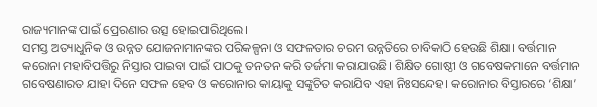ରାଜ୍ୟମାନଙ୍କ ପାଇଁ ପ୍ରେରଣାର ଉତ୍ସ ହୋଇପାରିଥିଲେ।
ସମସ୍ତ ଅତ୍ୟାଧୁନିକ ଓ ଉନ୍ନତ ଯୋଜନାମାନଙ୍କର ପରିକଳ୍ପନା ଓ ସଫଳତାର ଚରମ ଉନ୍ନତିରେ ଚାବିକାଠି ହେଉଛି ଶିକ୍ଷା। ବର୍ତ୍ତମାନ କରୋନା ମହାବିପତ୍ତିରୁ ନିସ୍ତାର ପାଇବା ପାଇଁ ପାଠକୁ ତନତନ କରି ତର୍ଜମା କରାଯାଉଛି। ଶିକ୍ଷିତ ଗୋଷ୍ଠୀ ଓ ଗବେଷକମାନେ ବର୍ତ୍ତମାନ ଗବେଷଣାରତ ଯାହା ଦିନେ ସଫଳ ହେବ ଓ କରୋନାର କାୟାକୁ ସଙ୍କୁଚିତ କରାଯିବ ଏହା ନିଃସନ୍ଦେହ। କରୋନାର ବିସ୍ତାରରେ ‘ଶିକ୍ଷା’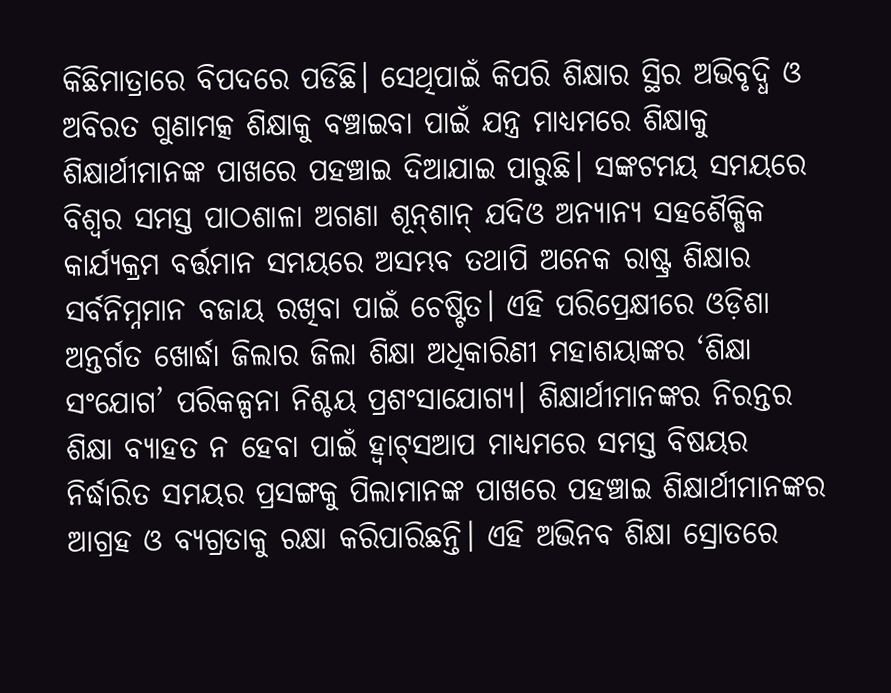କିଛିମାତ୍ରାରେ ବିପଦରେ ପଡିଛି। ସେଥିପାଇଁ କିପରି ଶିକ୍ଷାର ସ୍ଥିର ଅଭିବୃଦ୍ଧି ଓ ଅବିରତ ଗୁଣାମତ୍କ ଶିକ୍ଷାକୁ ବଞ୍ଚାଇବା ପାଇଁ ଯନ୍ତ୍ର ମାଧ୍ୟମରେ ଶିକ୍ଷାକୁ ଶିକ୍ଷାର୍ଥୀମାନଙ୍କ ପାଖରେ ପହଞ୍ଚାଇ ଦିଆଯାଇ ପାରୁଛି। ସଙ୍କଟମୟ ସମୟରେ ବିଶ୍ୱର ସମସ୍ତ ପାଠଶାଳା ଅଗଣା ଶୂନ୍‌ଶାନ୍‌ ଯଦିଓ ଅନ୍ୟାନ୍ୟ ସହଶୈକ୍ଷିକ କାର୍ଯ୍ୟକ୍ରମ ବର୍ତ୍ତମାନ ସମୟରେ ଅସମ୍ଭବ ତଥାପି ଅନେକ ରାଷ୍ଟ୍ର ଶିକ୍ଷାର ସର୍ବନିମ୍ନମାନ ବଜାୟ ରଖିବା ପାଇଁ ଚେଷ୍ଟିତ। ଏହି ପରିପ୍ରେକ୍ଷୀରେ ଓଡ଼ିଶା ଅନ୍ତର୍ଗତ ଖୋର୍ଦ୍ଧା ଜିଲାର ଜିଲା ଶିକ୍ଷା ଅଧିକାରିଣୀ ମହାଶୟାଙ୍କର ‘ଶିକ୍ଷା ସଂଯୋଗ’ ପରିକଳ୍ପନା ନିଶ୍ଚୟ ପ୍ରଶଂସାଯୋଗ୍ୟ। ଶିକ୍ଷାର୍ଥୀମାନଙ୍କର ନିରନ୍ତର ଶିକ୍ଷା ବ୍ୟାହତ ନ ହେବା ପାଇଁ ହ୍ବାଟ୍‌ସଆପ ମାଧ୍ୟମରେ ସମସ୍ତ ବିଷୟର ନିର୍ଦ୍ଧାରିତ ସମୟର ପ୍ରସଙ୍ଗକୁ ପିଲାମାନଙ୍କ ପାଖରେ ପହଞ୍ଚାଇ ଶିକ୍ଷାର୍ଥୀମାନଙ୍କର ଆଗ୍ରହ ଓ ବ୍ୟଗ୍ରତାକୁ ରକ୍ଷା କରିପାରିଛନ୍ତି। ଏହି ଅଭିନବ ଶିକ୍ଷା ସ୍ରୋତରେ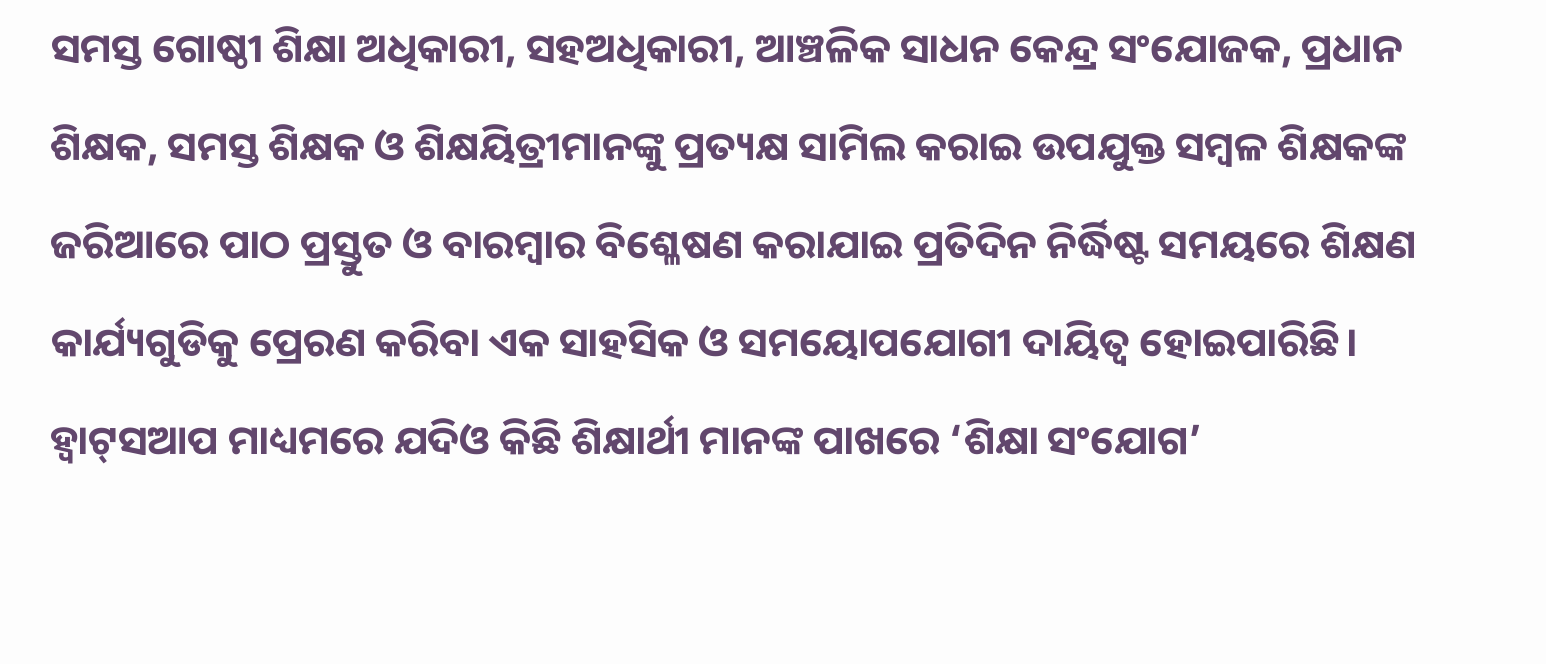ସମସ୍ତ ଗୋଷ୍ଠୀ ଶିକ୍ଷା ଅଧିକାରୀ, ସହଅଧିକାରୀ, ଆଞ୍ଚଳିକ ସାଧନ କେନ୍ଦ୍ର ସଂଯୋଜକ, ପ୍ରଧାନ ଶିକ୍ଷକ, ସମସ୍ତ ଶିକ୍ଷକ ଓ ଶିକ୍ଷୟିତ୍ରୀମାନଙ୍କୁ ପ୍ରତ୍ୟକ୍ଷ ସାମିଲ କରାଇ ଉପଯୁକ୍ତ ସମ୍ବଳ ଶିକ୍ଷକଙ୍କ ଜରିଆରେ ପାଠ ପ୍ରସ୍ତୁତ ଓ ବାରମ୍ବାର ବିଶ୍ଳେଷଣ କରାଯାଇ ପ୍ରତିଦିନ ନିର୍ଦ୍ଧିଷ୍ଟ ସମୟରେ ଶିକ୍ଷଣ କାର୍ଯ୍ୟଗୁଡିକୁ ପ୍ରେରଣ କରିବା ଏକ ସାହସିକ ଓ ସମୟୋପଯୋଗୀ ଦାୟିତ୍ୱ ହୋଇପାରିଛି। ହ୍ବାଟ୍‌ସଆପ ମାଧ୍ୟମରେ ଯଦିଓ କିଛି ଶିକ୍ଷାର୍ଥୀ ମାନଙ୍କ ପାଖରେ ‘ଶିକ୍ଷା ସଂଯୋଗ’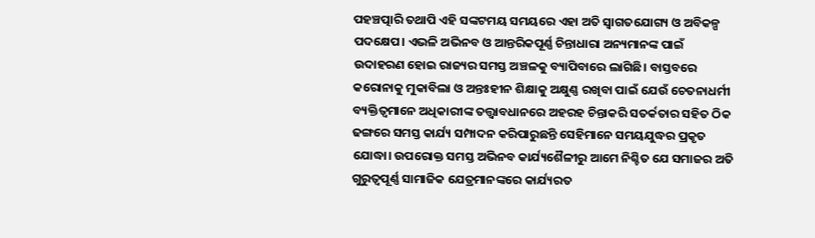ପହଞ୍ଚତ୍ପାରି ତଥାପି ଏହି ସଙ୍କଟମୟ ସମୟରେ ଏହା ଅତି ସ୍ବାଗତଯୋଗ୍ୟ ଓ ଅବିକଳ୍ପ ପଦକ୍ଷେପ। ଏଭଳି ଅଭିନବ ଓ ଆନ୍ତରିକପୂର୍ଣ୍ଣ ଚିନ୍ତାଧାରା ଅନ୍ୟମାନଙ୍କ ପାଇଁ ଉଦାହରଣ ହୋଇ ରାଜ୍ୟର ସମସ୍ତ ଅଞ୍ଚଳକୁ ବ୍ୟାପିବାରେ ଲାଗିଛି। ବାସ୍ତବରେ କରୋନାକୁ ମୁକାବିଲା ଓ ଅନ୍ତଃହୀନ ଶିକ୍ଷାକୁ ଅକ୍ଷୁଣ୍ଣ ରଖିବା ପାଇଁ ଯେଉଁ ଚେତନାଧର୍ମୀ ବ୍ୟକ୍ତିତ୍ୱମାନେ ଅଧିକାରୀଙ୍କ ତତ୍ତ୍ୱାବଧାନରେ ଅହରହ ଚିନ୍ତାକରି ସତର୍କତାର ସହିତ ଠିକ ଢଙ୍ଗରେ ସମସ୍ତ କାର୍ଯ୍ୟ ସମ୍ପାଦନ କରିପାରୁଛନ୍ତି ସେହିମାନେ ସମୟଯୁଦ୍ଧର ପ୍ରକୃତ ଯୋଦ୍ଧା। ଉପରୋକ୍ତ ସମସ୍ତ ଅଭିନବ କାର୍ଯ୍ୟଶୈଳୀରୁ ଆମେ ନିଶ୍ଚିତ ଯେ ସମାଜର ଅତି ଗୁରୁତ୍ୱପୂର୍ଣ୍ଣ ସାମାଜିକ ଯେତ୍ରମାନଙ୍କରେ କାର୍ଯ୍ୟରତ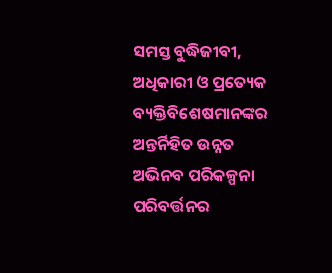ସମସ୍ତ ବୁଦ୍ଧିଜୀବୀ, ଅଧିକାରୀ ଓ ପ୍ରତ୍ୟେକ ବ୍ୟକ୍ତିବିଶେଷମାନଙ୍କର ଅନ୍ତର୍ନିହିତ ଉନ୍ନତ ଅଭିନବ ପରିକଳ୍ପନା ପରିବର୍ତ୍ତନର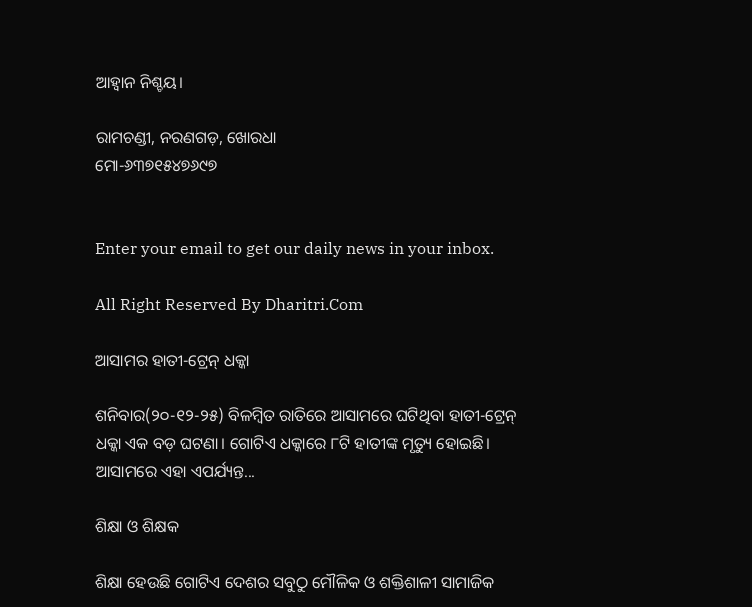ଆହ୍ବାନ ନିଶ୍ଚୟ।

ରାମଚଣ୍ଡୀ, ନରଣଗଡ଼, ଖୋରଧା
ମୋ-୬୩୭୧୫୪୭୬୯୭


Enter your email to get our daily news in your inbox.

All Right Reserved By Dharitri.Com

ଆସାମର ହାତୀ-ଟ୍ରେନ୍‌ ଧକ୍କା

ଶନିବାର(୨୦-୧୨-୨୫) ବିଳମ୍ବିତ ରାତିରେ ଆସାମରେ ଘଟିଥିବା ହାତୀ-ଟ୍ରେନ୍‌ ଧକ୍କା ଏକ ବଡ଼ ଘଟଣା। ଗୋଟିଏ ଧକ୍କାରେ ୮ଟି ହାତୀଙ୍କ ମୃତ୍ୟୁ ହୋଇଛି। ଆସାମରେ ଏହା ଏପର୍ଯ୍ୟନ୍ତ...

ଶିକ୍ଷା ଓ ଶିକ୍ଷକ

ଶିକ୍ଷା ହେଉଛି ଗୋଟିଏ ଦେଶର ସବୁଠୁ ମୌଳିକ ଓ ଶକ୍ତିଶାଳୀ ସାମାଜିକ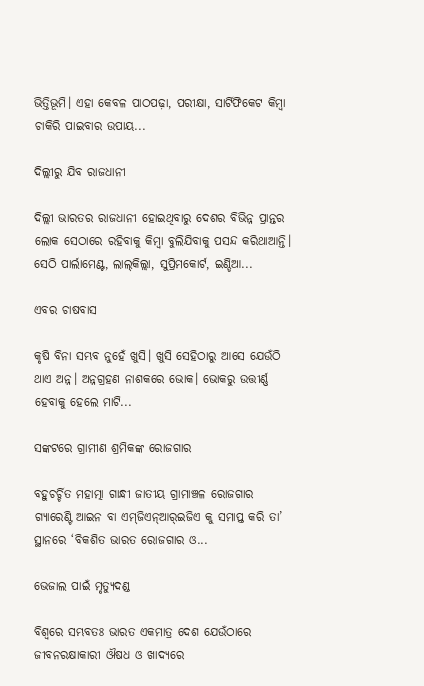ଭିତ୍ତିଭୂମି। ଏହା କେବଳ ପାଠପଢ଼ା, ପରୀକ୍ଷା, ସାର୍ଟିଫିକେଟ କିମ୍ବା ଚାକିରି ପାଇବାର ଉପାୟ...

ଦିଲ୍ଲୀରୁ ଯିବ ରାଜଧାନୀ

ଦିଲ୍ଲୀ ଭାରତର ରାଜଧାନୀ ହୋଇଥିବାରୁ ଦେଶର ବିଭିନ୍ନ ପ୍ରାନ୍ତର ଲୋକ ସେଠାରେ ରହିବାକୁ କିମ୍ବା ବୁଲିଯିବାକୁ ପସନ୍ଦ କରିଥାଆନ୍ତି। ସେଠି ପାର୍ଲାମେଣ୍ଟ, ଲାଲ୍‌କିଲ୍ଲା, ସୁପ୍ରିମକୋର୍ଟ, ଇଣ୍ଡିଆ...

ଏବର ଚାଷବାସ

କୃଷି ବିନା ସମ୍ଭବ ନୁହେଁ ଖୁସି। ଖୁସି ସେହିଠାରୁ ଆସେ ଯେଉଁଠି ଥାଏ ଅନ୍ନ। ଅନ୍ନଗ୍ରହଣ ନାଶକରେ ଭୋକ। ଭୋକରୁ ଉତ୍ତୀର୍ଣ୍ଣ ହେବାକୁ ହେଲେ ମାଟି...

ସଙ୍କଟରେ ଗ୍ରାମୀଣ ଶ୍ରମିକଙ୍କ ରୋଜଗାର

ବହୁଚର୍ଚ୍ଚିତ ମହାତ୍ମା ଗାନ୍ଧୀ ଜାତୀୟ ଗ୍ରାମାଞ୍ଚଳ ରୋଜଗାର ଗ୍ୟାରେଣ୍ଟି ଆଇନ ବା ଏମ୍‌ଜିଏନ୍‌ଆର୍‌ଇଜିଏ କୁ ସମାପ୍ତ କରି ତା’ ସ୍ଥାନରେ ‘ବିକଶିତ ଭାରତ ରୋଜଗାର ଓ...

ଭେଜାଲ ପାଇଁ ମୃତ୍ୟୁଦଣ୍ଡ

ବିଶ୍ୱରେ ସମ୍ଭବତଃ ଭାରତ ଏକମାତ୍ର ଦେଶ ଯେଉଁଠାରେ ଜୀବନରକ୍ଷାକାରୀ ଔଷଧ ଓ ଖାଦ୍ୟରେ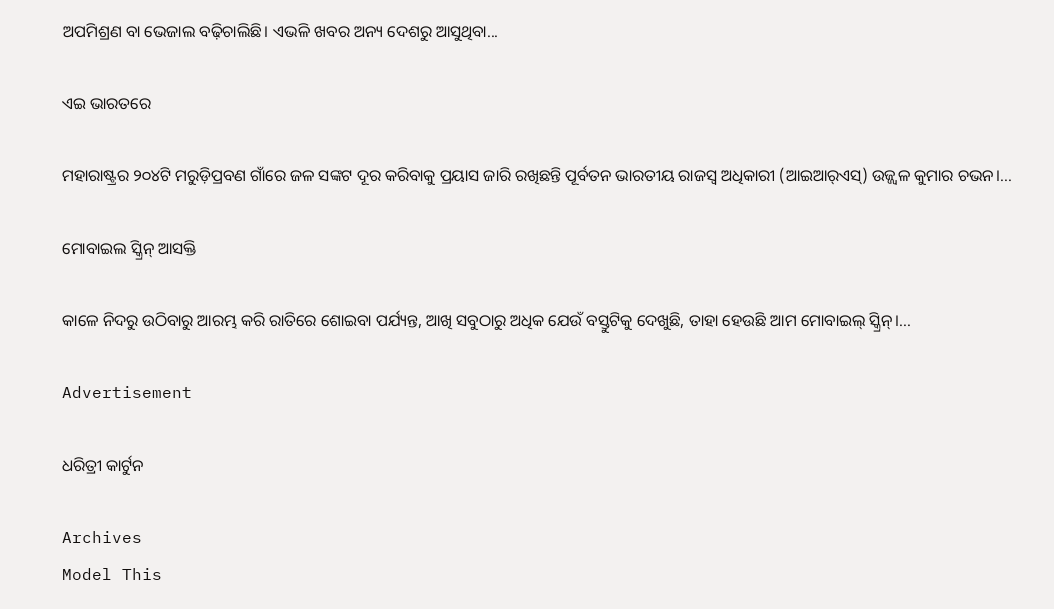ଅପମିଶ୍ରଣ ବା ଭେଜାଲ ବଢ଼ିଚାଲିଛି। ଏଭଳି ଖବର ଅନ୍ୟ ଦେଶରୁ ଆସୁଥିବା...

ଏଇ ଭାରତରେ

ମହାରାଷ୍ଟ୍ରର ୨୦୪ଟି ମରୁଡ଼ିପ୍ରବଣ ଗାଁରେ ଜଳ ସଙ୍କଟ ଦୂର କରିବାକୁ ପ୍ରୟାସ ଜାରି ରଖିଛନ୍ତି ପୂର୍ବତନ ଭାରତୀୟ ରାଜସ୍ବ ଅଧିକାରୀ (ଆଇଆର୍‌ଏସ୍‌) ଉଜ୍ଜ୍ୱଳ କୁମାର ଚଭନ।...

ମୋବାଇଲ ସ୍କ୍ରିନ୍‌ ଆସକ୍ତି

କାଳେ ନିଦରୁ ଉଠିବାରୁ ଆରମ୍ଭ କରି ରାତିରେ ଶୋଇବା ପର୍ଯ୍ୟନ୍ତ, ଆଖି ସବୁଠାରୁ ଅଧିକ ଯେଉଁ ବସ୍ତୁଟିକୁ ଦେଖୁଛି, ତାହା ହେଉଛି ଆମ ମୋବାଇଲ୍‌ ସ୍କ୍ରିନ୍‌।...

Advertisement

ଧରିତ୍ରୀ କାର୍ଟୁନ

Archives
Model This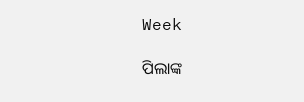Week

ପିଲାଙ୍କ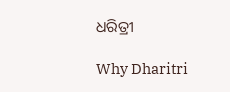ଧରିତ୍ରୀ

Why Dharitri